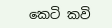කෙටි කවි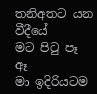තනිඅතට යන වීදීයේ
මට පිටු පෑ
ඈ
මා ඉදිරියටම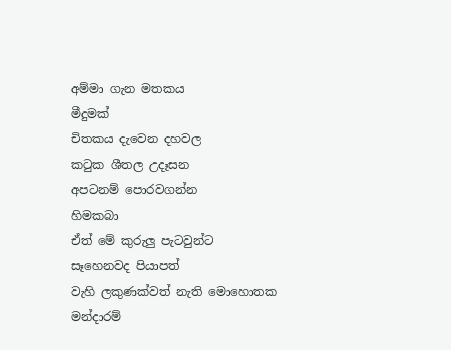අම්මා ගැන මතකය
මීදුමක්
චිතකය දැවෙන දහවල
කටුක ශීතල උදෑසන
අපටනම් පොරවගන්න
හිමකබා
ඒත් මේ කුරුලු පැටවුන්ට
සෑහෙනවද පියාපත්
වැහි ලකුණක්වත් නැති මොහොතක
මන්දාරම්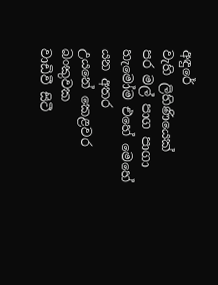අඳුරේ
වැහි ලිහිණියෙක්
පර මල් පාග පාගා
හැමෝම එහේ මෙහේ යන අතර
උයනේ කෙළවර බංකුවක
වාඩිවී සිටී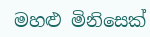මහළු මිනිසෙක්